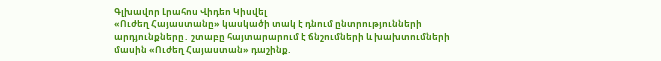Գլխավոր Լրահոս Վիդեո Կիսվել
«Ուժեղ Հայաստանը» կասկածի տակ է դնում ընտրությունների արդյունքները․ շտաբը հայտարարում է ճնշումների և խախտումների մասին «Ուժեղ Հայաստան» դաշինք.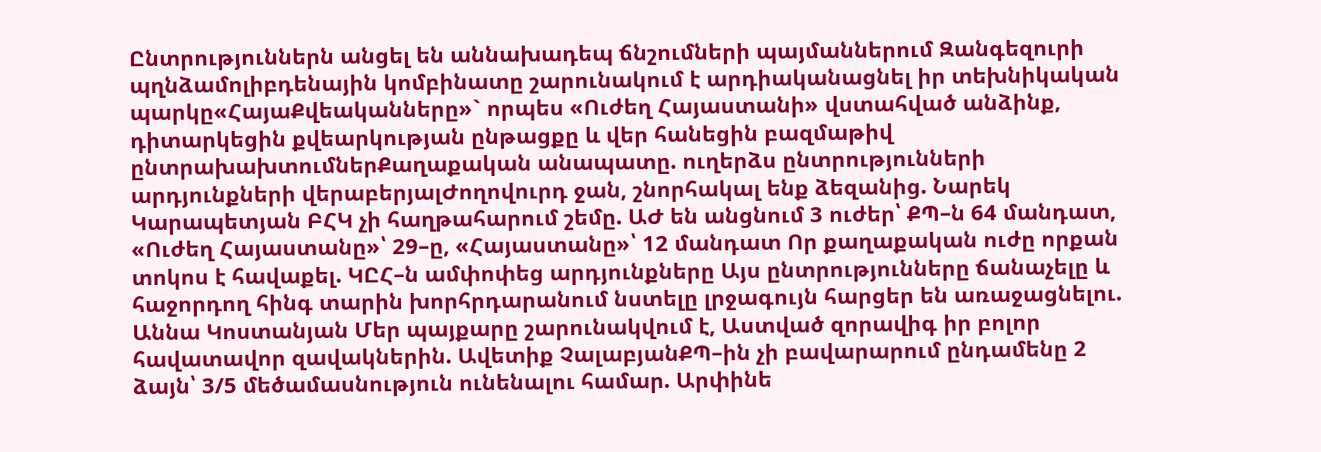Ընտրություններն անցել են աննախադեպ ճնշումների պայմաններում Զանգեզուրի պղնձամոլիբդենային կոմբինատը շարունակում է արդիականացնել իր տեխնիկական պարկը«ՀայաՔվեականները»` որպես «Ուժեղ Հայաստանի» վստահված անձինք, դիտարկեցին քվեարկության ընթացքը և վեր հանեցին բազմաթիվ ընտրախախտումներՔաղաքական անապատը. ուղերձս ընտրությունների արդյունքների վերաբերյալԺողովուրդ ջան, շնորհակալ ենք ձեզանից. Նարեկ Կարապետյան ԲՀԿ չի հաղթահարում շեմը. ԱԺ են անցնում 3 ուժեր՝ ՔՊ–ն 64 մանդատ, «Ուժեղ Հայաստանը»՝ 29–ը, «Հայաստանը»՝ 12 մանդատ Որ քաղաքական ուժը որքան տոկոս է հավաքել. ԿԸՀ–ն ամփոփեց արդյունքները Այս ընտրությունները ճանաչելը և հաջորդող հինգ տարին խորհրդարանում նստելը լրջագույն հարցեր են առաջացնելու. Աննա Կոստանյան Մեր պայքարը շարունակվում է, Աստված զորավիգ իր բոլոր հավատավոր զավակներին. Ավետիք ՉալաբյանՔՊ–ին չի բավարարում ընդամենը 2 ձայն՝ 3/5 մեծամասնություն ունենալու համար. Արփինե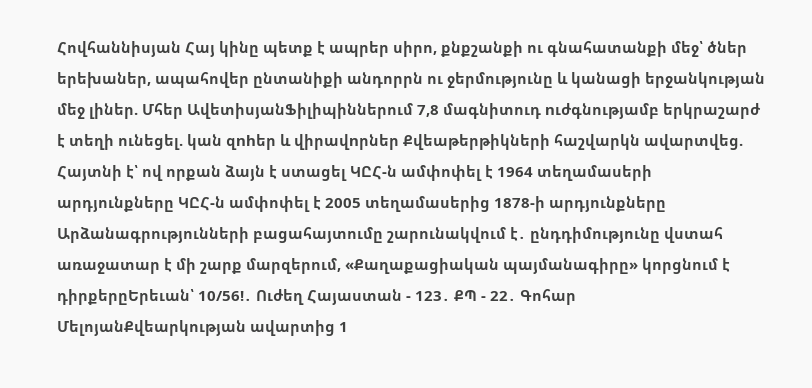Հովհաննիսյան Հայ կինը պետք է ապրեր սիրո, քնքշանքի ու գնահատանքի մեջ՝ ծներ երեխաներ, ապահովեր ընտանիքի անդորրն ու ջերմությունը և կանացի երջանկության մեջ լիներ. Մհեր ԱվետիսյանՖիլիպիններում 7,8 մագնիտուդ nւժգնությամբ երկրաշարժ է տեղի ունեցել. կան զnhեր և վիրավnրներ Քվեաթերթիկների հաշվարկն ավարտվեց. Հայտնի է՝ ով որքան ձայն է ստացել ԿԸՀ-ն ամփոփել է 1964 տեղամասերի արդյունքները ԿԸՀ-ն ամփոփել է 2005 տեղամասերից 1878-ի արդյունքները Արձանագրությունների բացահայտումը շարունակվում է․ ընդդիմությունը վստահ առաջատար է մի շարք մարզերում, «Քաղաքացիական պայմանագիրը» կորցնում է դիրքերըԵրեւան՝ 10/56!․ Ուժեղ Հայաստան - 123․ ՔՊ - 22․ Գոհար ՄելոյանՔվեարկության ավարտից 1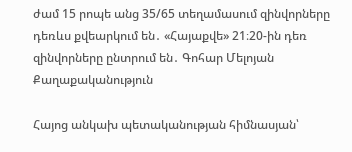ժամ 15 րոպե անց 35/65 տեղամասում զինվորները դեռևս քվեարկում են․ «Հայաքվե» 21։20-ին դեռ զինվորները ընտրում են․ Գոհար Մելոյան
Քաղաքականություն

Հայոց անկախ պետականության հիմնասյան՝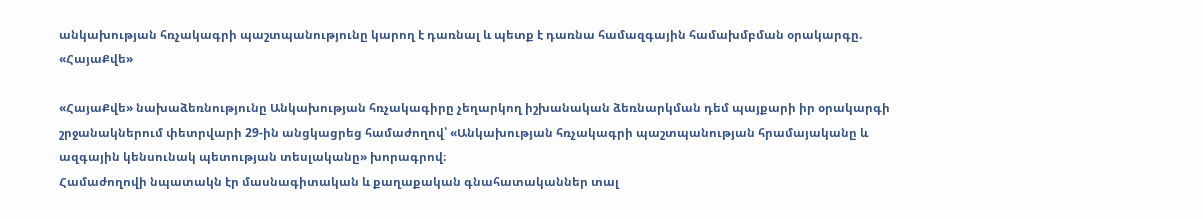անկախության հռչակագրի պաշտպանությունը կարող է դառնալ և պետք է դառնա համազգային համախմբման օրակարգը. «ՀայաՔվե»

«ՀայաՔվե» նախաձեռնությունը Անկախության հռչակագիրը չեղարկող իշխանական ձեռնարկման դեմ պայքարի իր օրակարգի շրջանակներում փետրվարի 29-ին անցկացրեց համաժողով՝ «Անկախության հռչակագրի պաշտպանության հրամայականը և ազգային կենսունակ պետության տեսլականը» խորագրով։
Համաժողովի նպատակն էր մասնագիտական և քաղաքական գնահատականներ տալ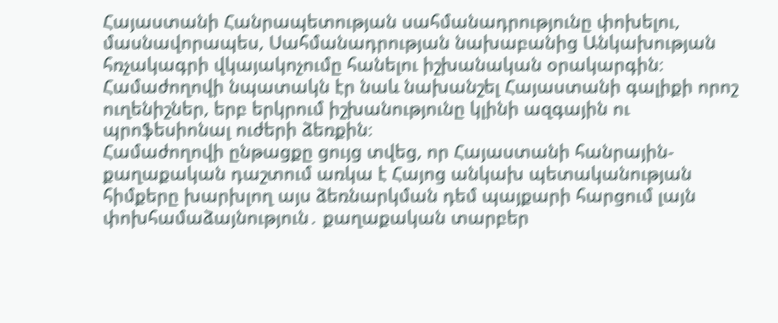Հայաստանի Հանրապետության սահմանադրությունը փոխելու, մասնավորապես, Սահմանադրության նախաբանից Անկախության հռչակագրի վկայակոչումը հանելու իշխանական օրակարգին։
Համաժողովի նպատակն էր նաև նախանշել Հայաստանի գալիքի որոշ ուղենիշներ, երբ երկրում իշխանությունը կլինի ազգային ու պրոֆեսիոնալ ուժերի ձեռքին։
Համաժողովի ընթացքը ցույց տվեց, որ Հայաստանի հանրային-քաղաքական դաշտում առկա է Հայոց անկախ պետականության հիմքերը խարխլող այս ձեռնարկման դեմ պայքարի հարցում լայն փոխհամաձայնություն․ քաղաքական տարբեր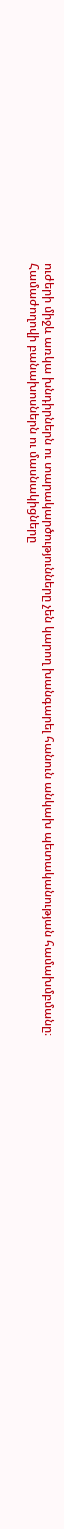ուժերի միջև առկա խնդիրներն ու տարակարծությունները չեն կարող խանգարել հանուն անկախ պետականության համախմբմանը։
Համաժողովի բանախոսներն ու մասնակիցները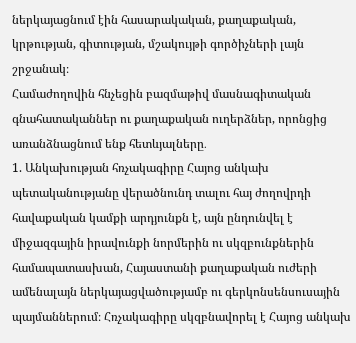ներկայացնում էին հասարակական, քաղաքական, կրթության, գիտության, մշակույթի գործիչների լայն շրջանակ։
Համաժողովին հնչեցին բազմաթիվ մասնագիտական գնահատականներ ու քաղաքական ուղերձներ, որոնցից առանձնացնում ենք հետևյալները․
1. Անկախության հռչակագիրը Հայոց անկախ պետականությանը վերածնունդ տալու հայ ժողովրդի հավաքական կամքի արդյունքն է, այն ընդունվել է միջազգային իրավունքի նորմերին ու սկզբունքներին համապատասխան, Հայաստանի քաղաքական ուժերի ամենալայն ներկայացվածությամբ ու գերկոնսենսուսային պայմաններում։ Հռչակագիրը սկզբնավորել է Հայոց անկախ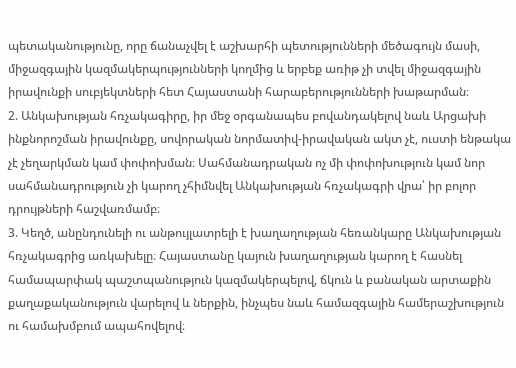պետականությունը, որը ճանաչվել է աշխարհի պետությունների մեծագույն մասի, միջազգային կազմակերպությունների կողմից և երբեք առիթ չի տվել միջազգային իրավունքի սուբյեկտների հետ Հայաստանի հարաբերությունների խաթարման։
2. Անկախության հռչակագիրը, իր մեջ օրգանապես բովանդակելով նաև Արցախի ինքնորոշման իրավունքը, սովորական նորմատիվ-իրավական ակտ չէ, ուստի ենթակա չէ չեղարկման կամ փոփոխման։ Սահմանադրական ոչ մի փոփոխություն կամ նոր սահմանադրություն չի կարող չհիմնվել Անկախության հռչակագրի վրա՝ իր բոլոր դրույթների հաշվառմամբ։
3. Կեղծ, անընդունելի ու անթույլատրելի է խաղաղության հեռանկարը Անկախության հռչակագրից առկախելը։ Հայաստանը կայուն խաղաղության կարող է հասնել համապարփակ պաշտպանություն կազմակերպելով, ճկուն և բանական արտաքին քաղաքականություն վարելով և ներքին, ինչպես նաև համազգային համերաշխություն ու համախմբում ապահովելով։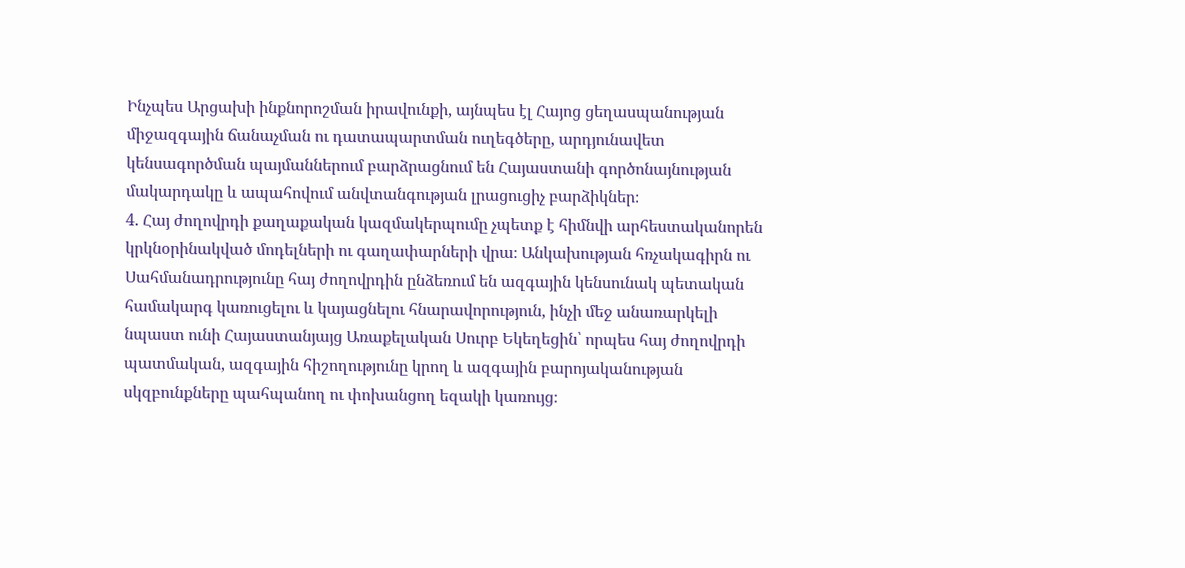Ինչպես Արցախի ինքնորոշման իրավունքի, այնպես էլ Հայոց ցեղասպանության միջազգային ճանաչման ու դատապարտման ուղեգծերը, արդյունավետ կենսագործման պայմաններում բարձրացնում են Հայաստանի գործոնայնության մակարդակը և ապահովում անվտանգության լրացուցիչ բարձիկներ։
4. Հայ ժողովրդի քաղաքական կազմակերպումը չպետք է հիմնվի արհեստականորեն կրկնօրինակված մոդելների ու գաղափարների վրա։ Անկախության հռչակագիրն ու Սահմանադրությունը հայ ժողովրդին ընձեռում են ազգային կենսունակ պետական համակարգ կառուցելու և կայացնելու հնարավորություն, ինչի մեջ անառարկելի նպաստ ունի Հայաստանյայց Առաքելական Սուրբ Եկեղեցին՝ որպես հայ ժողովրդի պատմական, ազգային հիշողությունը կրող և ազգային բարոյականության սկզբունքները պահպանող ու փոխանցող եզակի կառույց։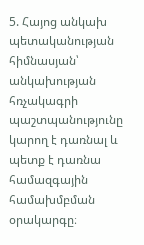5. Հայոց անկախ պետականության հիմնասյան՝ անկախության հռչակագրի պաշտպանությունը կարող է դառնալ և պետք է դառնա համազգային համախմբման օրակարգը։